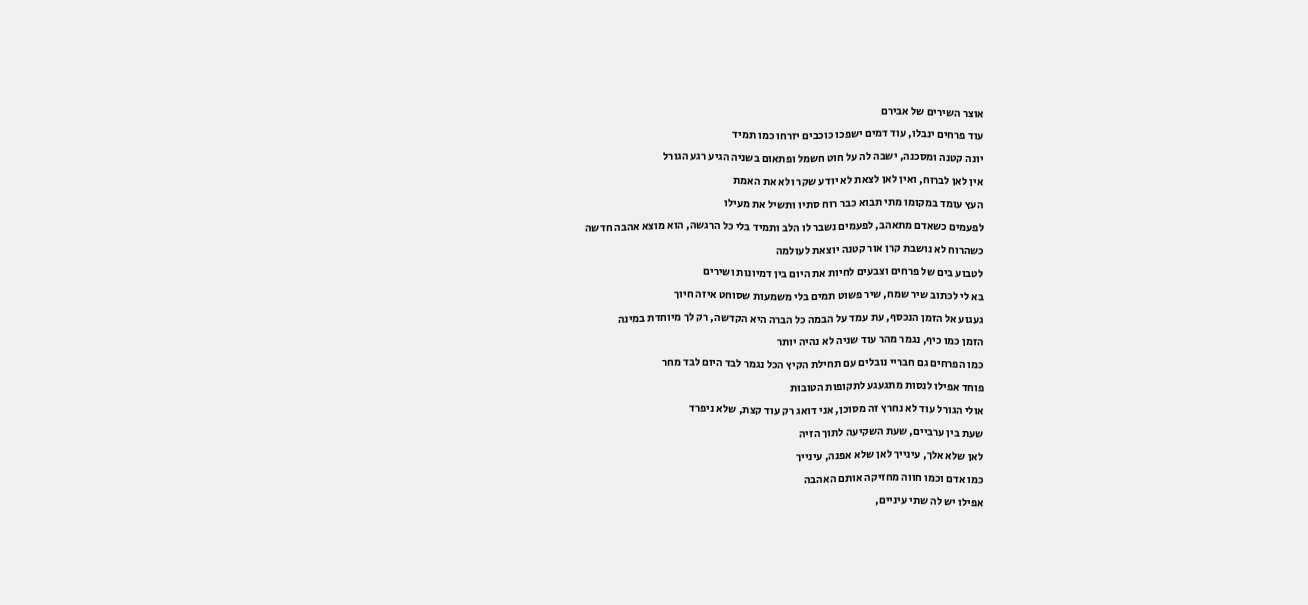אוצר השירים של אבירם
עוד פרחים ינבלו, עוד דמים ישפכו כוכבים יזרחו כמו תמיד
יונה קטנה ומסכנה, ישבה לה על חוט חשמל ופתאום בשניה הגיע רגע הגורל
אין לאן לברוח, ואין לאן לצאת לא יודע שקר ולא את האמת
העץ עומד במקומו מתי תבוא כבר רוח סתיו ותשיל את מעילו
לפעמים כשאדם מתאהב, לפעמים נשבר לו הלב ותמיד בלי כל הרגשה, הוא מוצא אהבה חדשה
כשהרוח לא נושבת קרן אור קטנה יוצאת לעולמה
לטבוע בים של פרחים וצבעים לחיות את היום בין דמיונות ושירים
בא לי לכתוב שיר שמח, שיר פשוט תמים בלי משמעות שסוחט איזה חיוך
געגוע אל הזמן הנכסף, עת עמד על הבמה כל הברה היא הקדשה, רק לך מיוחדת במינה
הזמן כמו כיף, נגמר מהר עוד שניה לא נהיה יותר
כמו הפרחים גם חבריי נובלים עם תחילת הקיץ הכל נגמר לבד היום לבד מחר
פוחד אפילו לנסות מתגעגע לתקופות הטובות
אולי הגורל עוד לא נחרץ זה מסוכן, אני דואג רק עוד קצת, שלא ניפרד
שעת בין ערביים, שעת השקיעה לתוך הזיה
לאן שלא אלך, עינייך לאן שלא אפנה, עינייך
כמו אדם וכמו חווה מחזיקה אותם האהבה
אפילו יש לה שתי עיניים,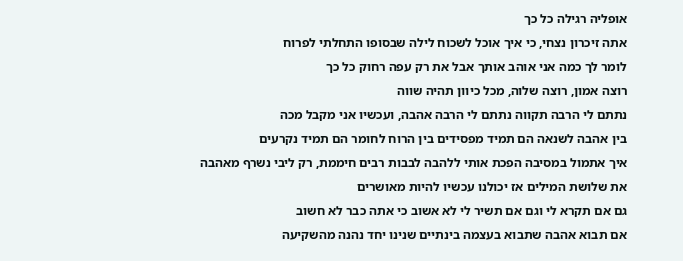אופליה רגילה כל כך
אתה זיכרון נצחי, כי איך אוכל לשכוח לילה שבסופו התחלתי לפרוח
לומר לך כמה אני אוהב אותך אבל את רק עפה רחוק כל כך
רוצה אמון, רוצה שלוה, מכל כיוון תהיה שווה
נתתם לי הרבה תקווה נתתם לי הרבה אהבה, ועכשיו אני מקבל מכה
בין אהבה לשנאה הם תמיד מפסידים בין הרוח לחומר הם תמיד נקרעים
איך אתמול במסיבה הפכת אותי ללהבה לבבות רבים חיממת, רק ליבי נשרף מאהבה
את שלושת המילים אז יכולנו עכשיו להיות מאושרים
גם אם תקרא לי וגם אם תשיר לי לא אשוב כי אתה כבר לא חשוב
אם תבוא אהבה שתבוא בעצמה בינתיים שנינו יחד נהנה מהשקיעה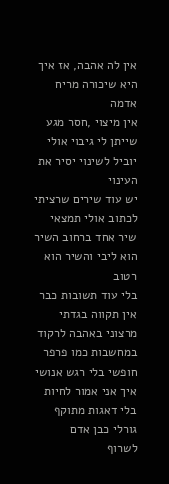אין לה אהבה, אז איך היא שיכורה מריח אדמה
אין מיצוי ,חסר מגע שייתן לי גיבוי אולי יוביל לשינוי יסיר את העינוי
יש עוד שירים שרציתי לכתוב אולי תמצאי שיר אחד ברחוב השיר הוא ליבי והשיר הוא רטוב
בלי עוד תשובות כבר אין תקווה בגדתי מרצוני באהבה לרקוד במחשבות כמו פרפר חופשי בלי רגש אנושי
איך אני אמור לחיות בלי דאגות מתוקף גורלי כבן אדם
לשרוף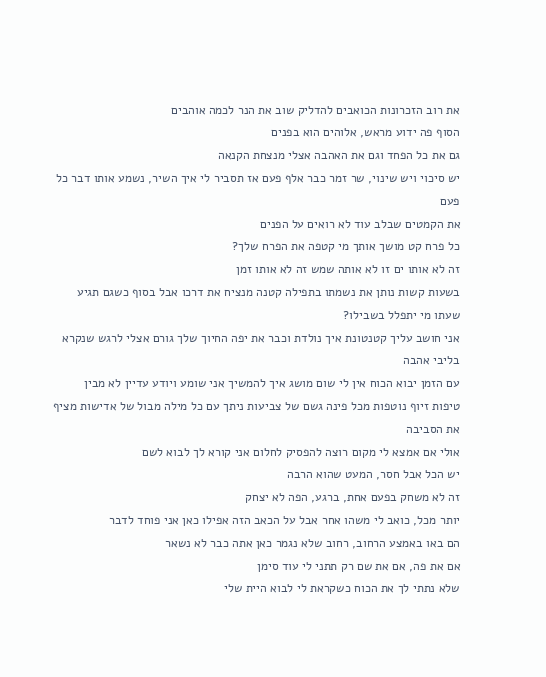את רוב הזכרונות הכואבים להדליק שוב את הנר לכמה אוהבים
הסוף פה ידוע מראש, אלוהים הוא בפנים
גם את כל הפחד וגם את האהבה אצלי מנצחת הקנאה
יש סיכוי ויש שינוי, שר זמר כבר אלף פעם אז תסביר לי איך השיר, נשמע אותו דבר כל פעם
את הקמטים שבלב עוד לא רואים על הפנים
כל פרח קט מושך אותך מי קטפה את הפרח שלך?
זה לא אותו ים זו לא אותה שמש זה לא אותו זמן
בשעות קשות נותן את נשמתו בתפילה קטנה מנציח את דרכו אבל בסוף כשגם תגיע שעתו מי יתפלל בשבילו?
אני חושב עליך קטנטונת איך נולדת וכבר את יפה החיוך שלך גורם אצלי לרגש שנקרא בליבי אהבה
עם הזמן יבוא הכוח אין לי שום מושג איך להמשיך אני שומע ויודע עדיין לא מבין
טיפות זיוף נוטפות מכל פינה גשם של צביעות ניתך עם כל מילה מבול של אדישות מציף את הסביבה
אולי אם אמצא לי מקום רוצה להפסיק לחלום אני קורא לך לבוא לשם
יש הכל אבל חסר, המעט שהוא הרבה
זה לא משחק בפעם אחת, ברגע, הפה לא יצחק
יותר מכל, כואב לי משהו אחר אבל על הכאב הזה אפילו כאן אני פוחד לדבר
הם באו באמצע הרחוב, רחוב שלא נגמר כאן אתה כבר לא נשאר
אם את פה, אם את שם רק תתני לי עוד סימן
שלא נתתי לך את הכוח כשקראת לי לבוא היית שלי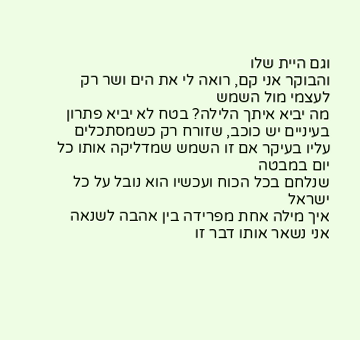וגם היית שלו
והבוקר אני קם, רואה לי את הים ושר רק לעצמי מול השמש
מה יביא איתך הלילה? בטח לא יביא פתרון
בעיניים יש כוכב, שזורח רק כשמסתכלים עליו בעיקר אם זו השמש שמדליקה אותו כל יום במבטה
שנלחם בכל הכוח ועכשיו הוא נובל על כל ישראל
איך מילה אחת מפרידה בין אהבה לשנאה
אני נשאר אותו דבר זו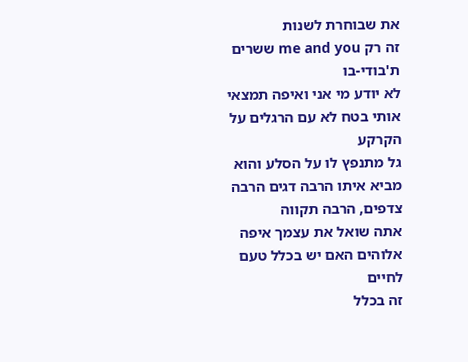את שבוחרת לשנות
זה רק me and you ששרים ת'בודי-בו
לא יודע מי אני ואיפה תמצאי אותי בטח לא עם הרגלים על הקרקע
גל מתנפץ לו על הסלע והוא מביא איתו הרבה דגים הרבה צדפים, הרבה תקווה
אתה שואל את עצמך איפה אלוהים האם יש בכלל טעם לחיים
זה בכלל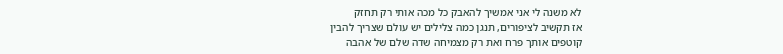לא משנה לי אני אמשיך להאבק כל מכה אותי רק תחזק
אז תקשיב לציפורים, תנגן כמה צלילים יש עולם שצריך להבין
קוטפים אותך פרח ואת רק מצמיחה שדה שלם של אהבה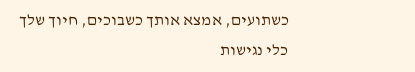כשתועים, אמצא אותך כשבוכים, חיוך שלך
כלי נגישות